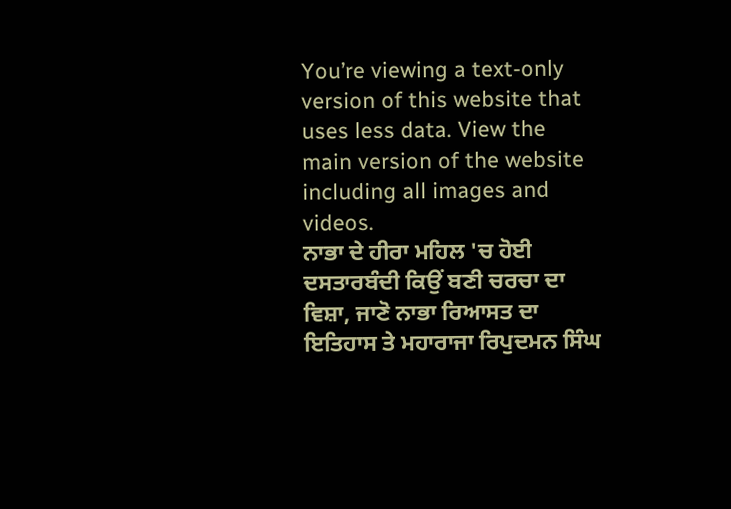You’re viewing a text-only version of this website that uses less data. View the main version of the website including all images and videos.
ਨਾਭਾ ਦੇ ਹੀਰਾ ਮਹਿਲ 'ਚ ਹੋਈ ਦਸਤਾਰਬੰਦੀ ਕਿਉਂ ਬਣੀ ਚਰਚਾ ਦਾ ਵਿਸ਼ਾ, ਜਾਣੋ ਨਾਭਾ ਰਿਆਸਤ ਦਾ ਇਤਿਹਾਸ ਤੇ ਮਹਾਰਾਜਾ ਰਿਪੁਦਮਨ ਸਿੰਘ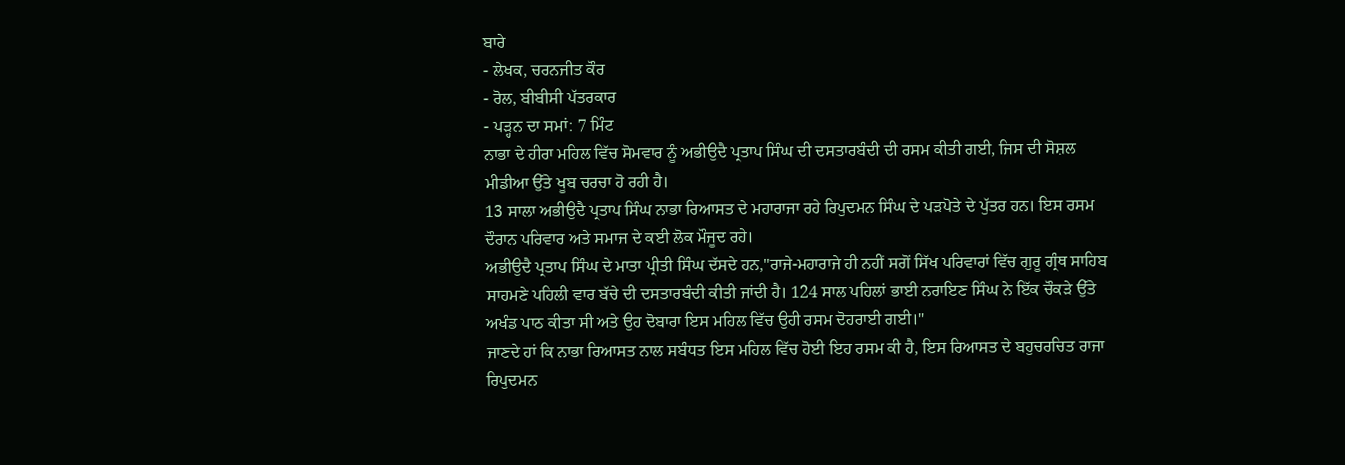ਬਾਰੇ
- ਲੇਖਕ, ਚਰਨਜੀਤ ਕੌਰ
- ਰੋਲ, ਬੀਬੀਸੀ ਪੱਤਰਕਾਰ
- ਪੜ੍ਹਨ ਦਾ ਸਮਾਂ: 7 ਮਿੰਟ
ਨਾਭਾ ਦੇ ਹੀਰਾ ਮਹਿਲ ਵਿੱਚ ਸੋਮਵਾਰ ਨੂੰ ਅਭੀਉਦੈ ਪ੍ਰਤਾਪ ਸਿੰਘ ਦੀ ਦਸਤਾਰਬੰਦੀ ਦੀ ਰਸਮ ਕੀਤੀ ਗਈ, ਜਿਸ ਦੀ ਸੋਸ਼ਲ ਮੀਡੀਆ ਉੱਤੇ ਖੂਬ ਚਰਚਾ ਹੋ ਰਹੀ ਹੈ।
13 ਸਾਲਾ ਅਭੀਉਦੈ ਪ੍ਰਤਾਪ ਸਿੰਘ ਨਾਭਾ ਰਿਆਸਤ ਦੇ ਮਹਾਰਾਜਾ ਰਹੇ ਰਿਪੁਦਮਨ ਸਿੰਘ ਦੇ ਪੜਪੋਤੇ ਦੇ ਪੁੱਤਰ ਹਨ। ਇਸ ਰਸਮ ਦੌਰਾਨ ਪਰਿਵਾਰ ਅਤੇ ਸਮਾਜ ਦੇ ਕਈ ਲੋਕ ਮੌਜੂਦ ਰਹੇ।
ਅਭੀਉਦੈ ਪ੍ਰਤਾਪ ਸਿੰਘ ਦੇ ਮਾਤਾ ਪ੍ਰੀਤੀ ਸਿੰਘ ਦੱਸਦੇ ਹਨ,"ਰਾਜੇ-ਮਹਾਰਾਜੇ ਹੀ ਨਹੀਂ ਸਗੋਂ ਸਿੱਖ ਪਰਿਵਾਰਾਂ ਵਿੱਚ ਗੁਰੂ ਗ੍ਰੰਥ ਸਾਹਿਬ ਸਾਹਮਣੇ ਪਹਿਲੀ ਵਾਰ ਬੱਚੇ ਦੀ ਦਸਤਾਰਬੰਦੀ ਕੀਤੀ ਜਾਂਦੀ ਹੈ। 124 ਸਾਲ ਪਹਿਲਾਂ ਭਾਈ ਨਰਾਇਣ ਸਿੰਘ ਨੇ ਇੱਕ ਚੌਕੜੇ ਉੱਤੇ ਅਖੰਡ ਪਾਠ ਕੀਤਾ ਸੀ ਅਤੇ ਉਹ ਦੋਬਾਰਾ ਇਸ ਮਹਿਲ ਵਿੱਚ ਉਹੀ ਰਸਮ ਦੋਹਰਾਈ ਗਈ।"
ਜਾਣਦੇ ਹਾਂ ਕਿ ਨਾਭਾ ਰਿਆਸਤ ਨਾਲ ਸਬੰਧਤ ਇਸ ਮਹਿਲ ਵਿੱਚ ਹੋਈ ਇਹ ਰਸਮ ਕੀ ਹੈ, ਇਸ ਰਿਆਸਤ ਦੇ ਬਹੁਚਰਚਿਤ ਰਾਜਾ ਰਿਪੁਦਮਨ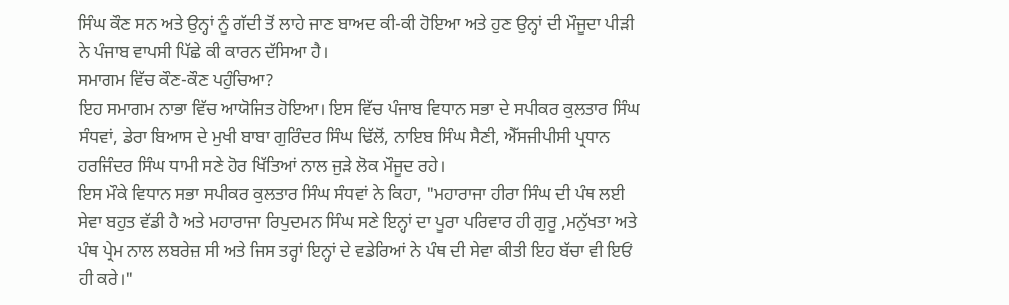ਸਿੰਘ ਕੌਣ ਸਨ ਅਤੇ ਉਨ੍ਹਾਂ ਨੂੰ ਗੱਦੀ ਤੋਂ ਲਾਹੇ ਜਾਣ ਬਾਅਦ ਕੀ-ਕੀ ਹੋਇਆ ਅਤੇ ਹੁਣ ਉਨ੍ਹਾਂ ਦੀ ਮੌਜੂਦਾ ਪੀੜੀ ਨੇ ਪੰਜਾਬ ਵਾਪਸੀ ਪਿੱਛੇ ਕੀ ਕਾਰਨ ਦੱਸਿਆ ਹੈ।
ਸਮਾਗਮ ਵਿੱਚ ਕੌਣ-ਕੌਣ ਪਹੁੰਚਿਆ?
ਇਹ ਸਮਾਗਮ ਨਾਭਾ ਵਿੱਚ ਆਯੋਜਿਤ ਹੋਇਆ। ਇਸ ਵਿੱਚ ਪੰਜਾਬ ਵਿਧਾਨ ਸਭਾ ਦੇ ਸਪੀਕਰ ਕੁਲਤਾਰ ਸਿੰਘ ਸੰਧਵਾਂ, ਡੇਰਾ ਬਿਆਸ ਦੇ ਮੁਖੀ ਬਾਬਾ ਗੁਰਿੰਦਰ ਸਿੰਘ ਢਿੱਲੋਂ, ਨਾਇਬ ਸਿੰਘ ਸੈਣੀ, ਐੱਸਜੀਪੀਸੀ ਪ੍ਰਧਾਨ ਹਰਜਿੰਦਰ ਸਿੰਘ ਧਾਮੀ ਸਣੇ ਹੋਰ ਖਿੱਤਿਆਂ ਨਾਲ ਜੁੜੇ ਲੋਕ ਮੌਜੂਦ ਰਹੇ।
ਇਸ ਮੌਕੇ ਵਿਧਾਨ ਸਭਾ ਸਪੀਕਰ ਕੁਲਤਾਰ ਸਿੰਘ ਸੰਧਵਾਂ ਨੇ ਕਿਹਾ, "ਮਹਾਰਾਜਾ ਹੀਰਾ ਸਿੰਘ ਦੀ ਪੰਥ ਲਈ ਸੇਵਾ ਬਹੁਤ ਵੱਡੀ ਹੈ ਅਤੇ ਮਹਾਰਾਜਾ ਰਿਪੁਦਮਨ ਸਿੰਘ ਸਣੇ ਇਨ੍ਹਾਂ ਦਾ ਪੂਰਾ ਪਰਿਵਾਰ ਹੀ ਗੁਰੂ ,ਮਨੁੱਖਤਾ ਅਤੇ ਪੰਥ ਪ੍ਰੇਮ ਨਾਲ ਲਬਰੇਜ਼ ਸੀ ਅਤੇ ਜਿਸ ਤਰ੍ਹਾਂ ਇਨ੍ਹਾਂ ਦੇ ਵਡੇਰਿਆਂ ਨੇ ਪੰਥ ਦੀ ਸੇਵਾ ਕੀਤੀ ਇਹ ਬੱਚਾ ਵੀ ਇਓਂ ਹੀ ਕਰੇ।"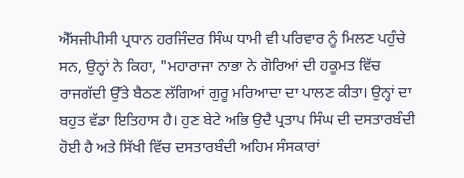ਐੱਸਜੀਪੀਸੀ ਪ੍ਰਧਾਨ ਹਰਜਿੰਦਰ ਸਿੰਘ ਧਾਮੀ ਵੀ ਪਰਿਵਾਰ ਨੂੰ ਮਿਲਣ ਪਹੁੰਚੇ ਸਨ, ਉਨ੍ਹਾਂ ਨੇ ਕਿਹਾ, "ਮਹਾਰਾਜਾ ਨਾਭਾ ਨੇ ਗੋਰਿਆਂ ਦੀ ਹਕੂਮਤ ਵਿੱਚ ਰਾਜਗੱਦੀ ਉੱਤੇ ਬੈਠਣ ਲੱਗਿਆਂ ਗੁਰੂ ਮਰਿਆਦਾ ਦਾ ਪਾਲਣ ਕੀਤਾ। ਉਨ੍ਹਾਂ ਦਾ ਬਹੁਤ ਵੱਡਾ ਇਤਿਹਾਸ ਹੈ। ਹੁਣ ਬੇਟੇ ਅਭਿ ਉਦੈ ਪ੍ਰਤਾਪ ਸਿੰਘ ਦੀ ਦਸਤਾਰਬੰਦੀ ਹੋਈ ਹੈ ਅਤੇ ਸਿੱਖੀ ਵਿੱਚ ਦਸਤਾਰਬੰਦੀ ਅਹਿਮ ਸੰਸਕਾਰਾਂ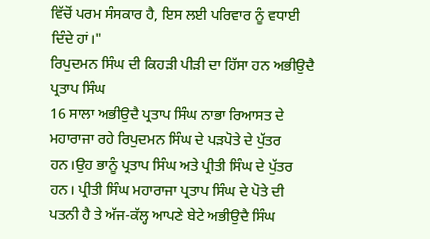ਵਿੱਚੋਂ ਪਰਮ ਸੰਸਕਾਰ ਹੈ, ਇਸ ਲਈ ਪਰਿਵਾਰ ਨੂੰ ਵਧਾਈ ਦਿੰਦੇ ਹਾਂ।"
ਰਿਪੁਦਮਨ ਸਿੰਘ ਦੀ ਕਿਹੜੀ ਪੀੜੀ ਦਾ ਹਿੱਸਾ ਹਨ ਅਭੀਉਦੈ ਪ੍ਰਤਾਪ ਸਿੰਘ
16 ਸਾਲਾ ਅਭੀਉਦੈ ਪ੍ਰਤਾਪ ਸਿੰਘ ਨਾਭਾ ਰਿਆਸਤ ਦੇ ਮਹਾਰਾਜਾ ਰਹੇ ਰਿਪੁਦਮਨ ਸਿੰਘ ਦੇ ਪੜਪੋਤੇ ਦੇ ਪੁੱਤਰ ਹਨ।ਉਹ ਭਾਨੂੰ ਪ੍ਰਤਾਪ ਸਿੰਘ ਅਤੇ ਪ੍ਰੀਤੀ ਸਿੰਘ ਦੇ ਪੁੱਤਰ ਹਨ। ਪ੍ਰੀਤੀ ਸਿੰਘ ਮਹਾਰਾਜਾ ਪ੍ਰਤਾਪ ਸਿੰਘ ਦੇ ਪੋਤੇ ਦੀ ਪਤਨੀ ਹੈ ਤੇ ਅੱਜ-ਕੱਲ੍ਹ ਆਪਣੇ ਬੇਟੇ ਅਭੀਉਦੈ ਸਿੰਘ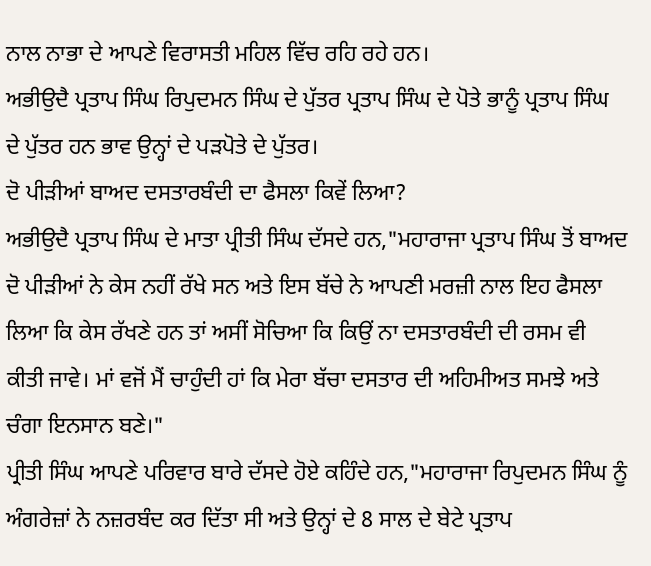ਨਾਲ ਨਾਭਾ ਦੇ ਆਪਣੇ ਵਿਰਾਸਤੀ ਮਹਿਲ ਵਿੱਚ ਰਹਿ ਰਹੇ ਹਨ।
ਅਭੀਉਦੈ ਪ੍ਰਤਾਪ ਸਿੰਘ ਰਿਪੁਦਮਨ ਸਿੰਘ ਦੇ ਪੁੱਤਰ ਪ੍ਰਤਾਪ ਸਿੰਘ ਦੇ ਪੋਤੇ ਭਾਨੂੰ ਪ੍ਰਤਾਪ ਸਿੰਘ ਦੇ ਪੁੱਤਰ ਹਨ ਭਾਵ ਉਨ੍ਹਾਂ ਦੇ ਪੜਪੋਤੇ ਦੇ ਪੁੱਤਰ।
ਦੋ ਪੀੜੀਆਂ ਬਾਅਦ ਦਸਤਾਰਬੰਦੀ ਦਾ ਫੈਸਲਾ ਕਿਵੇਂ ਲਿਆ?
ਅਭੀਉਦੈ ਪ੍ਰਤਾਪ ਸਿੰਘ ਦੇ ਮਾਤਾ ਪ੍ਰੀਤੀ ਸਿੰਘ ਦੱਸਦੇ ਹਨ,"ਮਹਾਰਾਜਾ ਪ੍ਰਤਾਪ ਸਿੰਘ ਤੋਂ ਬਾਅਦ ਦੋ ਪੀੜੀਆਂ ਨੇ ਕੇਸ ਨਹੀਂ ਰੱਖੇ ਸਨ ਅਤੇ ਇਸ ਬੱਚੇ ਨੇ ਆਪਣੀ ਮਰਜ਼ੀ ਨਾਲ ਇਹ ਫੈਸਲਾ ਲਿਆ ਕਿ ਕੇਸ ਰੱਖਣੇ ਹਨ ਤਾਂ ਅਸੀਂ ਸੋਚਿਆ ਕਿ ਕਿਉਂ ਨਾ ਦਸਤਾਰਬੰਦੀ ਦੀ ਰਸਮ ਵੀ ਕੀਤੀ ਜਾਵੇ। ਮਾਂ ਵਜੋਂ ਮੈਂ ਚਾਹੁੰਦੀ ਹਾਂ ਕਿ ਮੇਰਾ ਬੱਚਾ ਦਸਤਾਰ ਦੀ ਅਹਿਮੀਅਤ ਸਮਝੇ ਅਤੇ ਚੰਗਾ ਇਨਸਾਨ ਬਣੇ।"
ਪ੍ਰੀਤੀ ਸਿੰਘ ਆਪਣੇ ਪਰਿਵਾਰ ਬਾਰੇ ਦੱਸਦੇ ਹੋਏ ਕਹਿੰਦੇ ਹਨ,"ਮਹਾਰਾਜਾ ਰਿਪੁਦਮਨ ਸਿੰਘ ਨੂੰ ਅੰਗਰੇਜ਼ਾਂ ਨੇ ਨਜ਼ਰਬੰਦ ਕਰ ਦਿੱਤਾ ਸੀ ਅਤੇ ਉਨ੍ਹਾਂ ਦੇ 8 ਸਾਲ ਦੇ ਬੇਟੇ ਪ੍ਰਤਾਪ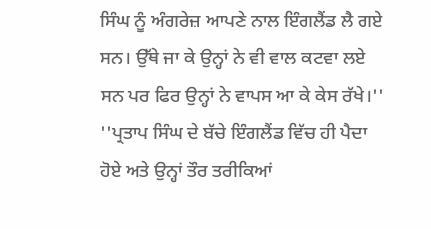ਸਿੰਘ ਨੂੰ ਅੰਗਰੇਜ਼ ਆਪਣੇ ਨਾਲ ਇੰਗਲੈਂਡ ਲੈ ਗਏ ਸਨ। ਉੱਥੇ ਜਾ ਕੇ ਉਨ੍ਹਾਂ ਨੇ ਵੀ ਵਾਲ ਕਟਵਾ ਲਏ ਸਨ ਪਰ ਫਿਰ ਉਨ੍ਹਾਂ ਨੇ ਵਾਪਸ ਆ ਕੇ ਕੇਸ ਰੱਖੇ।''
''ਪ੍ਰਤਾਪ ਸਿੰਘ ਦੇ ਬੱਚੇ ਇੰਗਲੈਂਡ ਵਿੱਚ ਹੀ ਪੈਦਾ ਹੋਏ ਅਤੇ ਉਨ੍ਹਾਂ ਤੌਰ ਤਰੀਕਿਆਂ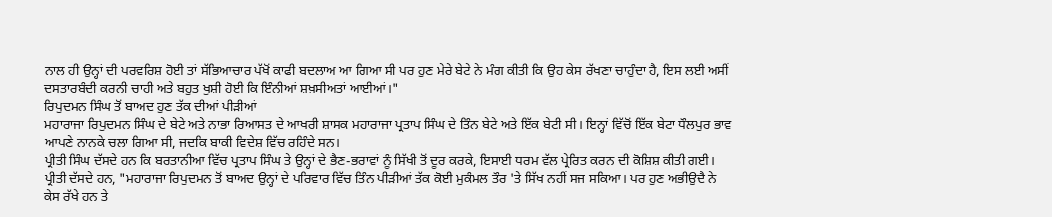ਨਾਲ ਹੀ ਉਨ੍ਹਾਂ ਦੀ ਪਰਵਰਿਸ਼ ਹੋਈ ਤਾਂ ਸੱਭਿਆਚਾਰ ਪੱਖੋਂ ਕਾਫੀ ਬਦਲਾਅ ਆ ਗਿਆ ਸੀ ਪਰ ਹੁਣ ਮੇਰੇ ਬੇਟੇ ਨੇ ਮੰਗ ਕੀਤੀ ਕਿ ਉਹ ਕੇਸ ਰੱਖਣਾ ਚਾਹੁੰਦਾ ਹੈ, ਇਸ ਲਈ ਅਸੀਂ ਦਸਤਾਰਬੰਦੀ ਕਰਨੀ ਚਾਹੀ ਅਤੇ ਬਹੁਤ ਖੁਸ਼ੀ ਹੋਈ ਕਿ ਇੰਨੀਆਂ ਸ਼ਖ਼ਸੀਅਤਾਂ ਆਈਆਂ।"
ਰਿਪੁਦਮਨ ਸਿੰਘ ਤੋਂ ਬਾਅਦ ਹੁਣ ਤੱਕ ਦੀਆਂ ਪੀੜੀਆਂ
ਮਹਾਰਾਜਾ ਰਿਪੁਦਮਨ ਸਿੰਘ ਦੇ ਬੇਟੇ ਅਤੇ ਨਾਭਾ ਰਿਆਸਤ ਦੇ ਆਖਰੀ ਸ਼ਾਸਕ ਮਹਾਰਾਜਾ ਪ੍ਰਤਾਪ ਸਿੰਘ ਦੇ ਤਿੰਨ ਬੇਟੇ ਅਤੇ ਇੱਕ ਬੇਟੀ ਸੀ। ਇਨ੍ਹਾਂ ਵਿੱਚੋਂ ਇੱਕ ਬੇਟਾ ਧੌਲਪੁਰ ਭਾਵ ਆਪਣੇ ਨਾਨਕੇ ਚਲਾ ਗਿਆ ਸੀ, ਜਦਕਿ ਬਾਕੀ ਵਿਦੇਸ਼ ਵਿੱਚ ਰਹਿੰਦੇ ਸਨ।
ਪ੍ਰੀਤੀ ਸਿੰਘ ਦੱਸਦੇ ਹਨ ਕਿ ਬਰਤਾਨੀਆ ਵਿੱਚ ਪ੍ਰਤਾਪ ਸਿੰਘ ਤੇ ਉਨ੍ਹਾਂ ਦੇ ਭੈਣ-ਭਰਾਵਾਂ ਨੂੰ ਸਿੱਖੀ ਤੋਂ ਦੂਰ ਕਰਕੇ, ਇਸਾਈ ਧਰਮ ਵੱਲ ਪ੍ਰੇਰਿਤ ਕਰਨ ਦੀ ਕੋਸ਼ਿਸ਼ ਕੀਤੀ ਗਈ।
ਪ੍ਰੀਤੀ ਦੱਸਦੇ ਹਨ, "ਮਹਾਰਾਜਾ ਰਿਪੁਦਮਨ ਤੋਂ ਬਾਅਦ ਉਨ੍ਹਾਂ ਦੇ ਪਰਿਵਾਰ ਵਿੱਚ ਤਿੰਨ ਪੀੜੀਆਂ ਤੱਕ ਕੋਈ ਮੁਕੰਮਲ ਤੌਰ 'ਤੇ ਸਿੱਖ ਨਹੀਂ ਸਜ ਸਕਿਆ। ਪਰ ਹੁਣ ਅਭੀਉਦੈ ਨੇ ਕੇਸ ਰੱਖੇ ਹਨ ਤੇ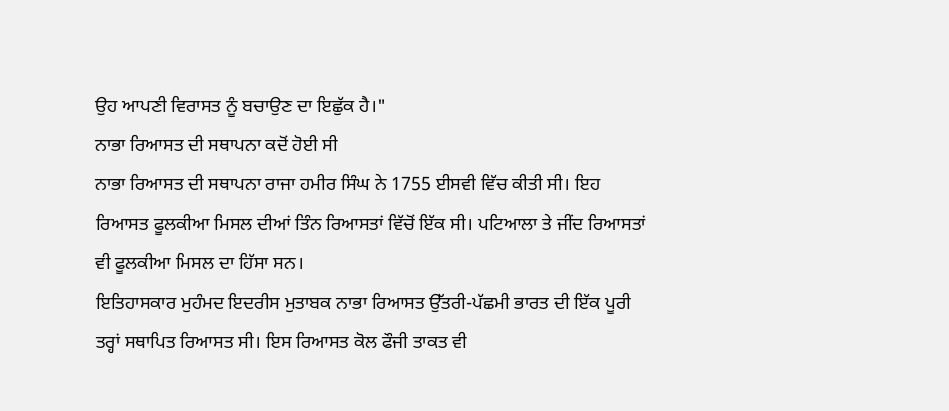ਉਹ ਆਪਣੀ ਵਿਰਾਸਤ ਨੂੰ ਬਚਾਉਣ ਦਾ ਇਛੁੱਕ ਹੈ।"
ਨਾਭਾ ਰਿਆਸਤ ਦੀ ਸਥਾਪਨਾ ਕਦੋਂ ਹੋਈ ਸੀ
ਨਾਭਾ ਰਿਆਸਤ ਦੀ ਸਥਾਪਨਾ ਰਾਜਾ ਹਮੀਰ ਸਿੰਘ ਨੇ 1755 ਈਸਵੀ ਵਿੱਚ ਕੀਤੀ ਸੀ। ਇਹ ਰਿਆਸਤ ਫੂਲਕੀਆ ਮਿਸਲ ਦੀਆਂ ਤਿੰਨ ਰਿਆਸਤਾਂ ਵਿੱਚੋਂ ਇੱਕ ਸੀ। ਪਟਿਆਲਾ ਤੇ ਜੀਂਦ ਰਿਆਸਤਾਂ ਵੀ ਫੂਲਕੀਆ ਮਿਸਲ ਦਾ ਹਿੱਸਾ ਸਨ।
ਇਤਿਹਾਸਕਾਰ ਮੁਹੰਮਦ ਇਦਰੀਸ ਮੁਤਾਬਕ ਨਾਭਾ ਰਿਆਸਤ ਉੱਤਰੀ-ਪੱਛਮੀ ਭਾਰਤ ਦੀ ਇੱਕ ਪੂਰੀ ਤਰ੍ਹਾਂ ਸਥਾਪਿਤ ਰਿਆਸਤ ਸੀ। ਇਸ ਰਿਆਸਤ ਕੋਲ ਫੌਜੀ ਤਾਕਤ ਵੀ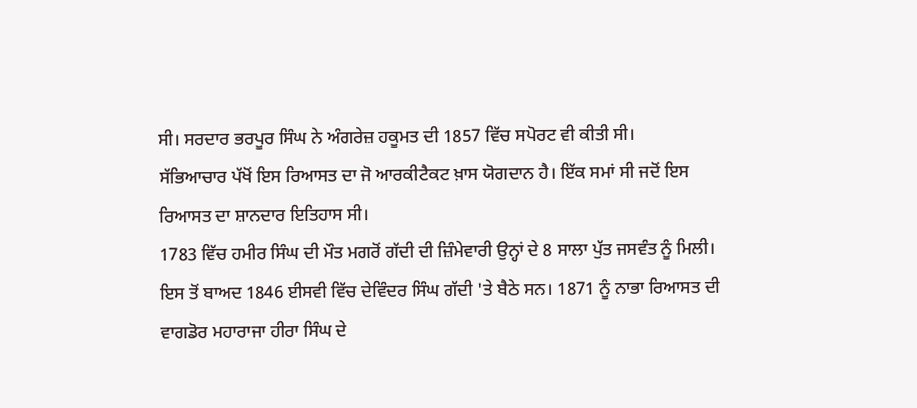ਸੀ। ਸਰਦਾਰ ਭਰਪੂਰ ਸਿੰਘ ਨੇ ਅੰਗਰੇਜ਼ ਹਕੂਮਤ ਦੀ 1857 ਵਿੱਚ ਸਪੋਰਟ ਵੀ ਕੀਤੀ ਸੀ।
ਸੱਭਿਆਚਾਰ ਪੱਖੋਂ ਇਸ ਰਿਆਸਤ ਦਾ ਜੋ ਆਰਕੀਟੈਕਟ ਖ਼ਾਸ ਯੋਗਦਾਨ ਹੈ। ਇੱਕ ਸਮਾਂ ਸੀ ਜਦੋਂ ਇਸ ਰਿਆਸਤ ਦਾ ਸ਼ਾਨਦਾਰ ਇਤਿਹਾਸ ਸੀ।
1783 ਵਿੱਚ ਹਮੀਰ ਸਿੰਘ ਦੀ ਮੌਤ ਮਗਰੋਂ ਗੱਦੀ ਦੀ ਜ਼ਿੰਮੇਵਾਰੀ ਉਨ੍ਹਾਂ ਦੇ 8 ਸਾਲਾ ਪੁੱਤ ਜਸਵੰਤ ਨੂੰ ਮਿਲੀ। ਇਸ ਤੋਂ ਬਾਅਦ 1846 ਈਸਵੀ ਵਿੱਚ ਦੇਵਿੰਦਰ ਸਿੰਘ ਗੱਦੀ 'ਤੇ ਬੈਠੇ ਸਨ। 1871 ਨੂੰ ਨਾਭਾ ਰਿਆਸਤ ਦੀ ਵਾਗਡੋਰ ਮਹਾਰਾਜਾ ਹੀਰਾ ਸਿੰਘ ਦੇ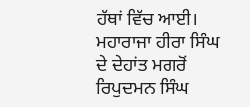ਹੱਥਾਂ ਵਿੱਚ ਆਈ।
ਮਹਾਰਾਜਾ ਹੀਰਾ ਸਿੰਘ ਦੇ ਦੇਹਾਂਤ ਮਗਰੋਂ ਰਿਪੁਦਮਨ ਸਿੰਘ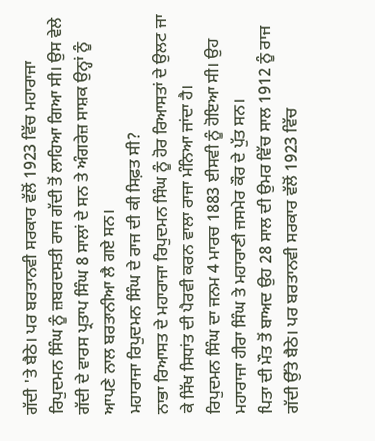ਗੱਦੀ 'ਤੇ ਬੈਠੇ। ਪਰ ਬਰਤਾਨਵੀ ਸਰਕਾਰ ਵੱਲੋਂ 1923 ਵਿੱਚ ਮਹਾਰਾਜਾ ਰਿਪੁਦਮਨ ਸਿੰਘ ਨੂੰ ਜ਼ਬਰਦਸਤੀ ਰਾਜ ਗੱਦੀ ਤੋਂ ਲਾਹਿਆ ਗਿਆ ਸੀ। ਉਸ ਵੇਲੇ ਗੱਦੀ ਦੇ ਵਾਰਸ ਪ੍ਰਤਾਪ ਸਿੰਘ 8 ਸਾਲਾਂ ਦੇ ਸਨ ਤੇ ਅੰਗਰੇਜ਼ ਸਾਸ਼ਕ ਉਨ੍ਹਾਂ ਨੂੰ ਆਪਣੇ ਨਾਲ ਬਰਤਾਨੀਆ ਲੈ ਗਏ ਸਨ।
ਮਹਾਰਾਜਾ ਰਿਪੁਦਮਨ ਸਿੰਘ ਦੇ ਰਾਜ ਦੀ ਕੀ ਸਿਫ਼ਤ ਸੀ?
ਨਾਭਾ ਰਿਆਸਤ ਦੇ ਮਹਾਰਾਜਾ ਰਿਪੁਦਮਨ ਸਿੰਘ ਨੂੰ ਹੋਰ ਰਿਆਸਤਾਂ ਦੇ ਉਲਟ ਜਾ ਕੇ ਸਿੱਖ ਸਿਧਾਂਤ ਦੀ ਪੈਰਵੀ ਕਰਨ ਵਾਲਾ ਰਾਜਾ ਮੰਨਿਆ ਜਾਂਦਾ ਹੈ।
ਰਿਪੁਦਮਨ ਸਿੰਘ ਦਾ ਜਨਮ 4 ਮਾਰਚ 1883 ਈਸਵੀ ਨੂੰ ਹੋਇਆ ਸੀ। ਉਹ ਮਹਾਰਾਜਾ ਹੀਰਾ ਸਿੰਘ ਤੇ ਮਹਾਰਾਣੀ ਜਸਮੇਰ ਕੌਰ ਦੇ ਪੁੱਤ ਸਨ।
ਪਿਤਾ ਦੀ ਮੌਤ ਤੋਂ ਬਾਅਦ ਉਹ 28 ਸਾਲ ਦੀ ਉਮਰ ਵਿੱਚ ਸਾਲ 1912 ਨੂੰ ਰਾਜ ਗੱਦੀ ਉੱਤੇ ਬੈਠੇ। ਪਰ ਬਰਤਾਨਵੀ ਸਰਕਾਰ ਵੱਲੋਂ 1923 ਵਿੱਚ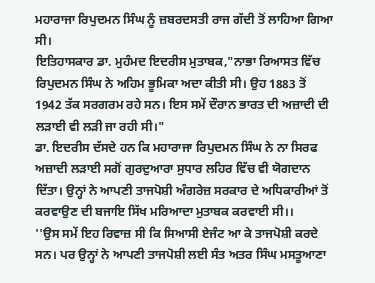ਮਹਾਰਾਜਾ ਰਿਪੁਦਮਨ ਸਿੰਘ ਨੂੰ ਜ਼ਬਰਦਸਤੀ ਰਾਜ ਗੱਦੀ ਤੋਂ ਲਾਹਿਆ ਗਿਆ ਸੀ।
ਇਤਿਹਾਸਕਾਰ ਡਾ. ਮੁਹੰਮਦ ਇਦਰੀਸ ਮੁਤਾਬਕ,"ਨਾਭਾ ਰਿਆਸਤ ਵਿੱਚ ਰਿਪੁਦਮਨ ਸਿੰਘ ਨੇ ਅਹਿਮ ਭੂਮਿਕਾ ਅਦਾ ਕੀਤੀ ਸੀ। ਉਹ 1883 ਤੋਂ 1942 ਤੱਕ ਸਰਗਰਮ ਰਹੇ ਸਨ। ਇਸ ਸਮੇਂ ਦੌਰਾਨ ਭਾਰਤ ਦੀ ਅਜ਼ਾਦੀ ਦੀ ਲੜਾਈ ਵੀ ਲੜੀ ਜਾ ਰਹੀ ਸੀ।"
ਡਾ. ਇਦਰੀਸ ਦੱਸਦੇ ਹਨ ਕਿ ਮਹਾਰਾਜਾ ਰਿਪੁਦਮਨ ਸਿੰਘ ਨੇ ਨਾ ਸਿਰਫ ਅਜ਼ਾਦੀ ਲੜਾਈ ਸਗੋਂ ਗੁਰਦੁਆਰਾ ਸੁਧਾਰ ਲਹਿਰ ਵਿੱਚ ਵੀ ਯੋਗਦਾਨ ਦਿੱਤਾ। ਉਨ੍ਹਾਂ ਨੇ ਆਪਣੀ ਤਾਜਪੋਸ਼ੀ ਅੰਗਰੇਜ਼ ਸਰਕਾਰ ਦੇ ਅਧਿਕਾਰੀਆਂ ਤੋਂ ਕਰਵਾਉਣ ਦੀ ਬਜਾਇ ਸਿੱਖ ਮਰਿਆਦਾ ਮੁਤਾਬਕ ਕਰਵਾਈ ਸੀ।।
''ਉਸ ਸਮੇਂ ਇਹ ਰਿਵਾਜ਼ ਸੀ ਕਿ ਸਿਆਸੀ ਏਜੰਟ ਆ ਕੇ ਤਾਜਪੋਸ਼ੀ ਕਰਦੇ ਸਨ। ਪਰ ਉਨ੍ਹਾਂ ਨੇ ਆਪਣੀ ਤਾਜਪੋਸ਼ੀ ਲਈ ਸੰਤ ਅਤਰ ਸਿੰਘ ਮਸਤੂਆਣਾ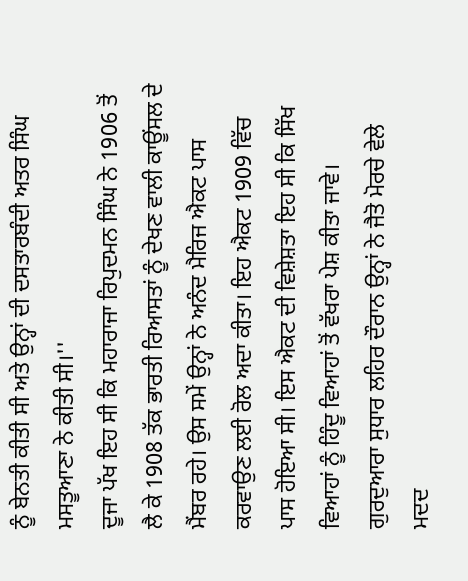ਨੂੰ ਬੇਨਤੀ ਕੀਤੀ ਸੀ ਅਤੇ ਉਨ੍ਹਾਂ ਦੀ ਦਸਤਾਰਬੰਦੀ ਅਤਰ ਸਿੰਘ ਮਸਤੂਆਣਾ ਨੇ ਕੀਤੀ ਸੀ।''
ਦੂਜਾ ਪੱਖ ਇਹ ਸੀ ਕਿ ਮਹਾਰਾਜਾ ਰਿਪੁਦਮਨ ਸਿੰਘ ਨੇ 1906 ਤੋਂ ਲੈ ਕੇ 1908 ਤੱਕ ਭਾਰਤੀ ਰਿਆਸਤਾਂ ਨੂੰ ਦੇਖਣ ਵਾਲੀ ਕਾਊਂਸਲ ਦੇ ਮੈਂਬਰ ਰਹੇ। ਉਸ ਸਮੇਂ ਉਨ੍ਹਾਂ ਨੇ ਅਨੰਦ ਮੈਰਿਜ ਐਕਟ ਪਾਸ ਕਰਵਾਉਣ ਲਈ ਰੋਲ ਅਦਾ ਕੀਤਾ। ਇਹ ਐਕਟ 1909 ਵਿੱਚ ਪਾਸ ਹੋਇਆ ਸੀ। ਇਸ ਐਕਟ ਦੀ ਵਿਸ਼ੇਸ਼ਤਾ ਇਹ ਸੀ ਕਿ ਸਿੱਖ ਵਿਆਹਾਂ ਨੂੰ ਹਿੰਦੂ ਵਿਆਹਾਂ ਤੋਂ ਵੱਖਰਾ ਪੇਸ਼ ਕੀਤਾ ਜਾਵੇ।
ਗੁਰਦੁਆਰਾ ਸੁਧਾਰ ਲਹਿਰ ਦੌਰਾਨ ਉਨ੍ਹਾਂ ਨੇ ਜੈਤੋ ਮੋਰਚੇ ਵੇਲੇ ਮਦਦ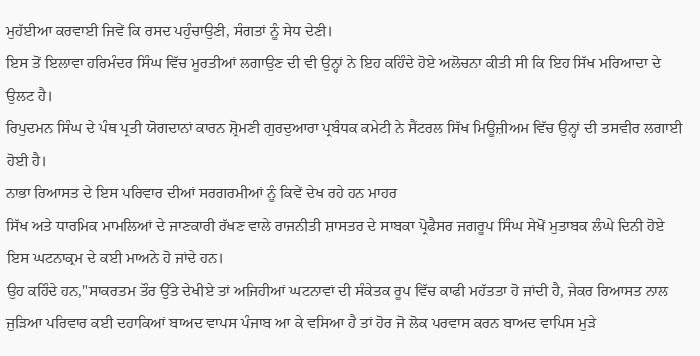ਮੁਹੱਈਆ ਕਰਵਾਈ ਜਿਵੇਂ ਕਿ ਰਸਦ ਪਹੁੰਚਾਉਣੀ, ਸੰਗਤਾਂ ਨੂੰ ਸੇਧ ਦੇਣੀ।
ਇਸ ਤੋਂ ਇਲਾਵਾ ਹਰਿਮੰਦਰ ਸਿੰਘ ਵਿੱਚ ਮੂਰਤੀਆਂ ਲਗਾਉਣ ਦੀ ਵੀ ਉਨ੍ਹਾਂ ਨੇ ਇਹ ਕਹਿੰਦੇ ਹੋਏ ਅਲੋਚਨਾ ਕੀਤੀ ਸੀ ਕਿ ਇਹ ਸਿੱਖ ਮਰਿਆਦਾ ਦੇ ਉਲਟ ਹੈ।
ਰਿਪੁਦਮਨ ਸਿੰਘ ਦੇ ਪੰਥ ਪ੍ਰਤੀ ਯੋਗਦਾਨਾਂ ਕਾਰਨ ਸ਼੍ਰੋਮਣੀ ਗੁਰਦੁਆਰਾ ਪ੍ਰਬੰਧਕ ਕਮੇਟੀ ਨੇ ਸੈਂਟਰਲ ਸਿੱਖ ਮਿਊਜ਼ੀਅਮ ਵਿੱਚ ਉਨ੍ਹਾਂ ਦੀ ਤਸਵੀਰ ਲਗਾਈ ਹੋਈ ਹੈ।
ਨਾਭਾ ਰਿਆਸਤ ਦੇ ਇਸ ਪਰਿਵਾਰ ਦੀਆਂ ਸਰਗਰਮੀਆਂ ਨੂੰ ਕਿਵੇਂ ਦੇਖ ਰਹੇ ਹਨ ਮਾਹਰ
ਸਿੱਖ ਅਤੇ ਧਾਰਮਿਕ ਮਾਮਲਿਆਂ ਦੇ ਜਾਣਕਾਰੀ ਰੱਖਣ ਵਾਲੇ ਰਾਜਨੀਤੀ ਸ਼ਾਸਤਰ ਦੇ ਸਾਬਕਾ ਪ੍ਰੋਫੈਸਰ ਜਗਰੂਪ ਸਿੰਘ ਸੇਖੋਂ ਮੁਤਾਬਕ ਲੰਘੇ ਦਿਨੀ ਹੋਏ ਇਸ ਘਟਨਾਕ੍ਰਮ ਦੇ ਕਈ ਮਾਅਨੇ ਹੋ ਜਾਂਦੇ ਹਨ।
ਉਹ ਕਹਿੰਦੇ ਹਨ,"ਸਾਕਰਤਮ ਤੌਰ ਉੱਤੇ ਦੇਖੀਏ ਤਾਂ ਅਜਿਹੀਆਂ ਘਟਨਾਵਾਂ ਦੀ ਸੰਕੇਤਕ ਰੂਪ ਵਿੱਚ ਕਾਫੀ ਮਹੱਤਤਾ ਹੋ ਜਾਂਦੀ ਹੈ, ਜੇਕਰ ਰਿਆਸਤ ਨਾਲ ਜੁੜਿਆ ਪਰਿਵਾਰ ਕਈ ਦਹਾਕਿਆਂ ਬਾਅਦ ਵਾਪਸ ਪੰਜਾਬ ਆ ਕੇ ਵਸਿਆ ਹੈ ਤਾਂ ਹੋਰ ਜੋ ਲੋਕ ਪਰਵਾਸ ਕਰਨ ਬਾਅਦ ਵਾਪਿਸ ਮੁੜੇ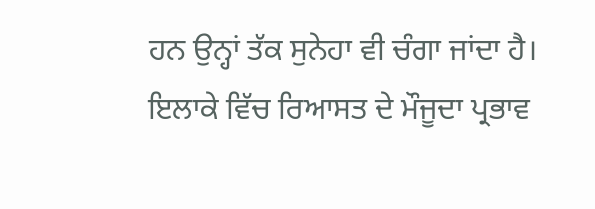ਹਨ ਉਨ੍ਹਾਂ ਤੱਕ ਸੁਨੇਹਾ ਵੀ ਚੰਗਾ ਜਾਂਦਾ ਹੈ।
ਇਲਾਕੇ ਵਿੱਚ ਰਿਆਸਤ ਦੇ ਮੌਜੂਦਾ ਪ੍ਰਭਾਵ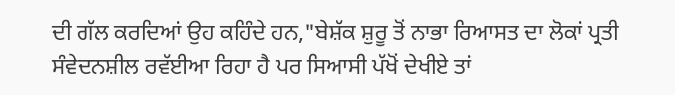ਦੀ ਗੱਲ ਕਰਦਿਆਂ ਉਹ ਕਹਿੰਦੇ ਹਨ,"ਬੇਸ਼ੱਕ ਸ਼ੁਰੂ ਤੋਂ ਨਾਭਾ ਰਿਆਸਤ ਦਾ ਲੋਕਾਂ ਪ੍ਰਤੀ ਸੰਵੇਦਨਸ਼ੀਲ ਰਵੱਈਆ ਰਿਹਾ ਹੈ ਪਰ ਸਿਆਸੀ ਪੱਖੋਂ ਦੇਖੀਏ ਤਾਂ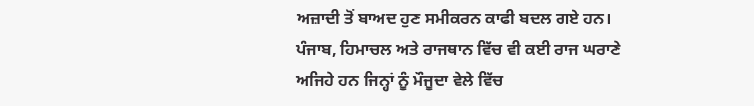ਅਜ਼ਾਦੀ ਤੋਂ ਬਾਅਦ ਹੁਣ ਸਮੀਕਰਨ ਕਾਫੀ ਬਦਲ ਗਏ ਹਨ। ਪੰਜਾਬ, ਹਿਮਾਚਲ ਅਤੇ ਰਾਜਥਾਨ ਵਿੱਚ ਵੀ ਕਈ ਰਾਜ ਘਰਾਣੇ ਅਜਿਹੇ ਹਨ ਜਿਨ੍ਹਾਂ ਨੂੰ ਮੌਜੂਦਾ ਵੇਲੇ ਵਿੱਚ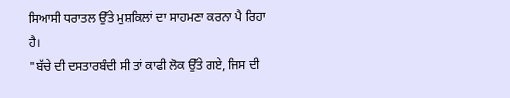ਸਿਆਸੀ ਧਰਾਤਲ ਉੱਤੇ ਮੁਸ਼ਕਿਲਾਂ ਦਾ ਸਾਹਮਣਾ ਕਰਨਾ ਪੈ ਰਿਹਾ ਹੈ।
"ਬੱਚੇ ਦੀ ਦਸਤਾਰਬੰਦੀ ਸੀ ਤਾਂ ਕਾਫੀ ਲੋਕ ਉੱਤੇ ਗਏ, ਜਿਸ ਦੀ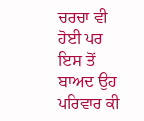ਚਰਚਾ ਵੀ ਹੋਈ ਪਰ ਇਸ ਤੋਂ ਬਾਅਦ ਉਹ ਪਰਿਵਾਰ ਕੀ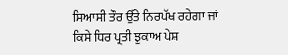ਸਿਆਸੀ ਤੌਰ ਉੱਤੇ ਨਿਰਪੱਖ ਰਹੇਗਾ ਜਾਂ ਕਿਸੇ ਧਿਰ ਪ੍ਰਤੀ ਝੁਕਾਅ ਪੇਸ਼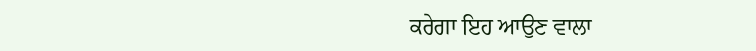ਕਰੇਗਾ ਇਹ ਆਉਣ ਵਾਲਾ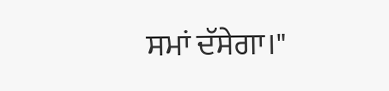ਸਮਾਂ ਦੱਸੇਗਾ।"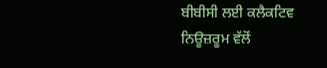ਬੀਬੀਸੀ ਲਈ ਕਲੈਕਟਿਵ ਨਿਊਜ਼ਰੂਮ ਵੱਲੋਂ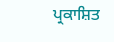ਪ੍ਰਕਾਸ਼ਿਤ